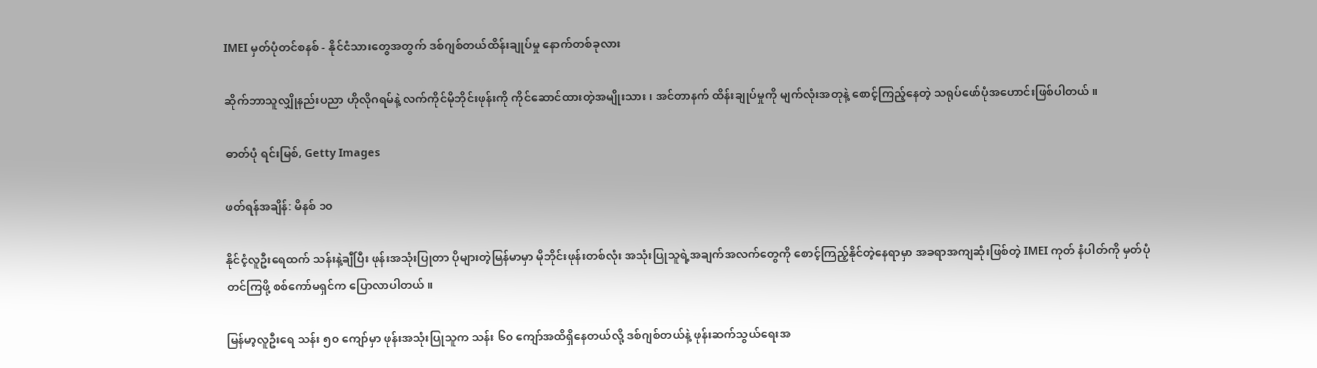IMEI မှတ်ပုံတင်စနစ် - နိုင်ငံသားတွေအတွက် ဒစ်ဂျစ်တယ်ထိန်းချုပ်မှု နောက်တစ်ခုလား

ဆိုက်ဘာသူလျှိုနည်းပညာ ဟိုလိုဂရမ်နဲ့ လက်ကိုင်မိုဘိုင်းဖုန်းကို ကိုင်ဆောင်ထားတဲ့အမျိုးသား၊ အင်တာနက် ထိန်းချုပ်မှုကို မျက်လုံးအတုနဲ့ စောင့်ကြည့်နေတဲ့ သရုပ်ဖော်ပုံအဟောင်းဖြစ်ပါတယ်။

ဓာတ်ပုံ ရင်းမြစ်, Getty Images

ဖတ်ရန်အချိန်: မိနစ် ၁၀

နိုင်ငံ့လူဦးရေထက် သန်းနဲ့ချီပြီး ဖုန်းအသုံးပြုတာ ပိုများတဲ့မြန်မာမှာ မိုဘိုင်းဖုန်းတစ်လုံး အသုံးပြုသူရဲ့အချက်အလက်တွေကို စောင့်ကြည့်နိုင်တဲ့နေရာမှာ အခရာအကျဆုံးဖြစ်တဲ့ IMEI ကုတ် နံပါတ်ကို မှတ်ပုံတင်ကြဖို့ စစ်ကော်မရှင်က ပြောလာပါတယ်။

မြန်မာ့လူဦးရေ သန်း ၅၀ ကျော်မှာ ဖုန်းအသုံးပြုသူက သန်း ၆၀ ကျော်အထိရှိနေတယ်လို့ ဒစ်ဂျစ်တယ်နဲ့ ဖုန်းဆက်သွယ်ရေးအ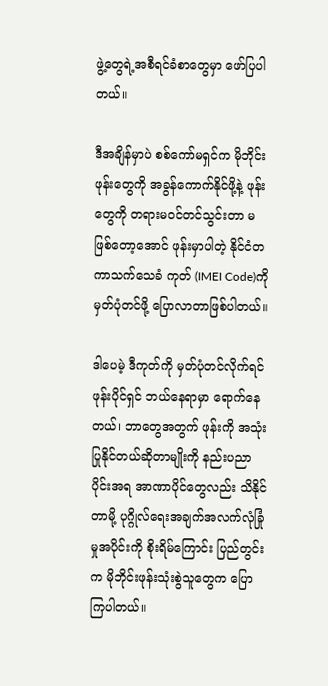ဖွဲ့တွေရဲ့အစီရင်ခံစာတွေမှာ ဖော်ပြပါတယ်။

ဒီအချိန်မှာပဲ စစ်ကော်မရှင်က မိုဘိုင်းဖုန်းတွေကို အခွန်ကောက်နိုင်ဖို့နဲ့ ဖုန်းတွေကို တရားမဝင်တင်သွင်းတာ မဖြစ်တော့အောင် ဖုန်းမှာပါတဲ့ နိုင်ငံတကာသက်သေခံ ကုတ် (IMEI Code)ကို မှတ်ပုံတင်ဖို့ ပြောလာတာဖြစ်ပါတယ်။

ဒါပေမဲ့ ဒီကုတ်ကို မှတ်ပုံတင်လိုက်ရင် ဖုန်းပိုင်ရှင် ဘယ်နေရာမှာ ရောက်နေတယ်၊ ဘာတွေအတွက် ဖုန်းကို အသုံးပြုနိုင်တယ်ဆိုတာမျိုးကို နည်းပညာပိုင်းအရ အာဏာပိုင်တွေလည်း သိနိုင်တာမို့ ပုဂ္ဂိုလ်ရေးအချက်အလက်လုံခြုံမှုအပိုင်းကို စိုးရိမ်ကြောင်း ပြည်တွင်းက မိုဘိုင်းဖုန်းသုံးစွဲသူတွေက ပြောကြပါတယ်။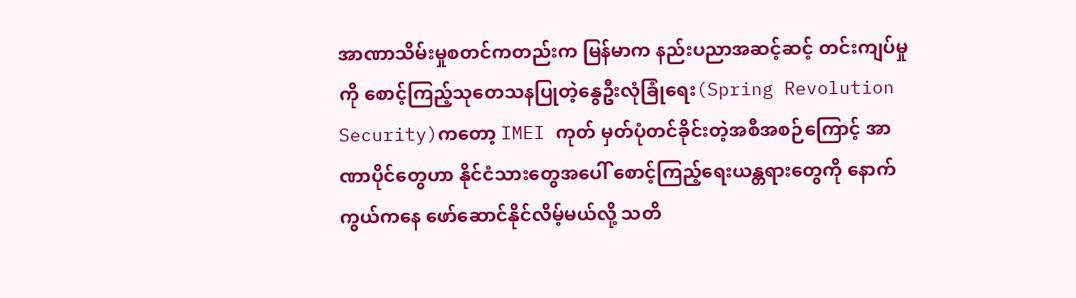အာဏာသိမ်းမှုစတင်ကတည်းက မြန်မာက နည်းပညာအဆင့်ဆင့် တင်းကျပ်မှုကို စောင့်ကြည့်သုတေသနပြုတဲ့နွေဦးလုံခြုံရေး(Spring Revolution Security)ကတော့ IMEI ကုတ် မှတ်ပုံတင်ခိုင်းတဲ့အစီအစဉ်ကြောင့် အာဏာပိုင်တွေဟာ နိုင်ငံသားတွေအပေါ် စောင့်ကြည့်ရေးယန္တရားတွေကို နောက်ကွယ်ကနေ ဖော်ဆောင်နိုင်လိမ့်မယ်လို့ သတိ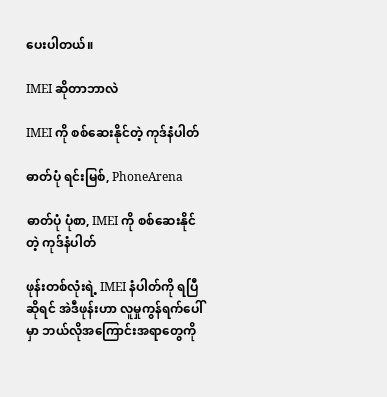ပေးပါတယ်။

IMEI ဆိုတာဘာလဲ

IMEI ကို စစ်ဆေးနိုင်တဲ့ ကုဒ်နံပါတ်

ဓာတ်ပုံ ရင်းမြစ်, PhoneArena

ဓာတ်ပုံ ပုံစာ, IMEI ကို စစ်ဆေးနိုင်တဲ့ ကုဒ်နံပါတ်

ဖုန်းတစ်လုံးရဲ့ IMEI နံပါတ်ကို ရပြီဆိုရင် အဲဒီဖုန်းဟာ လူမှုကွန်ရက်ပေါ်မှာ ဘယ်လိုအကြောင်းအရာတွေကို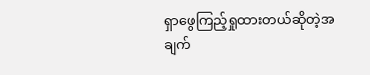ရှာဖွေကြည့်ရှုထားတယ်ဆိုတဲ့အချက်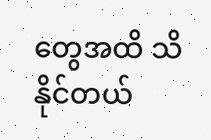တွေအထိ သိနိုင်တယ်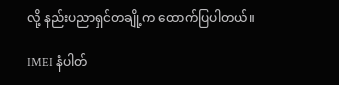လို့ နည်းပညာရှင်တချို့က ထောက်ပြပါတယ်။

IMEI နံပါတ်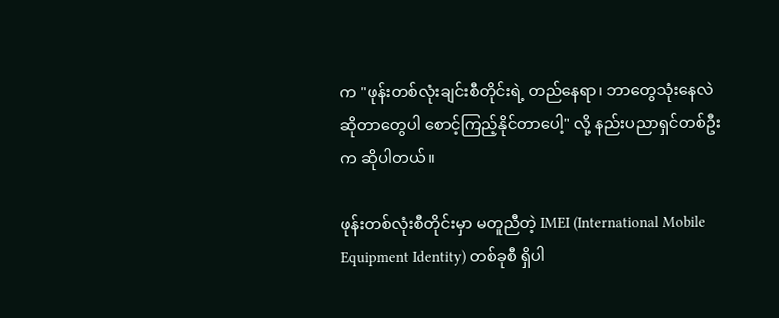က "ဖုန်းတစ်လုံးချင်းစီတိုင်းရဲ့ တည်နေရာ၊ ဘာတွေသုံးနေလဲဆိုတာတွေပါ စောင့်ကြည့်နိုင်တာပေါ့" လို့ နည်းပညာရှင်တစ်ဦးက ဆိုပါတယ်။

ဖုန်းတစ်လုံးစီတိုင်းမှာ မတူညီတဲ့ IMEI (International Mobile Equipment Identity) တစ်ခုစီ ရှိပါ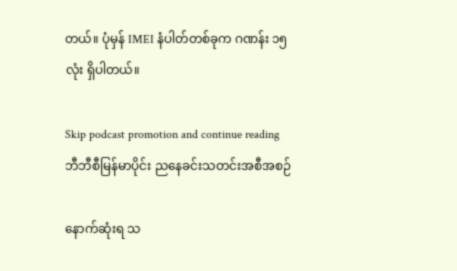တယ်။ ပုံမှန် IMEI နံပါတ်တစ်ခုက ဂဏန်း ၁၅ လုံး ရှိပါတယ်။

Skip podcast promotion and continue reading
ဘီဘီစီမြန်မာပိုင်း ညနေခင်းသတင်းအစီအစဉ်

နောက်ဆုံးရ သ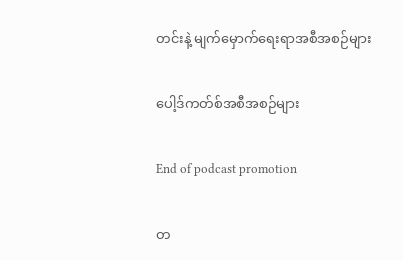တင်းနဲ့ မျက်မှောက်ရေးရာအစီအစဉ်များ

ပေါ့ဒ်ကတ်စ်အစီအစဉ်များ

End of podcast promotion

တ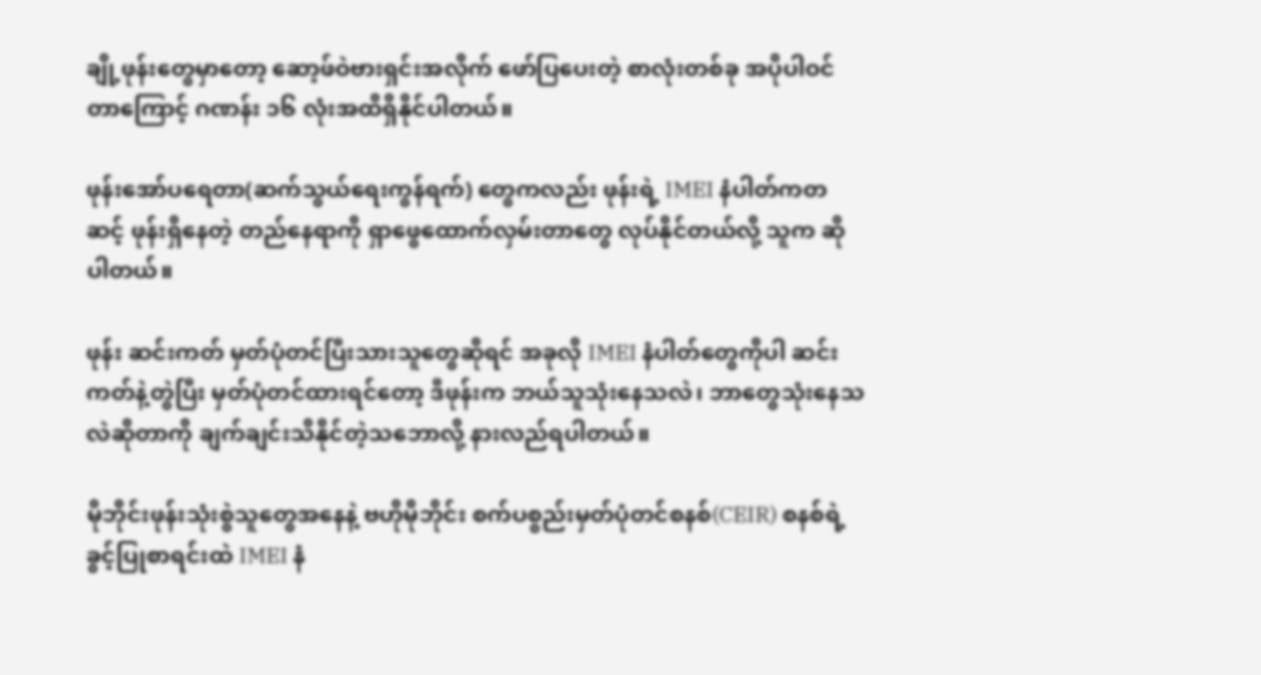ချို့ဖုန်းတွေမှာတော့ ဆော့ဖ်ဝဲဗားရှင်းအလိုက် ဖော်ပြပေးတဲ့ စာလုံးတစ်ခု အပိုပါဝင်တာကြောင့် ဂဏန်း ၁၆ လုံးအထိရှိနိုင်ပါတယ်။

ဖုန်းအော်ပရေတာ(ဆက်သွယ်‌ရေးကွန်ရက်) တွေကလည်း ဖုန်းရဲ့ IMEI နံပါတ်ကတဆင့် ဖုန်းရှိနေတဲ့ တည်နေရာကို ရှာဖွေထောက်လှမ်းတာတွေ လုပ်နိုင်တယ်လို့ သူက ဆိုပါတယ်။

ဖုန်း ဆင်းကတ် မှတ်ပုံတင်ပြီးသားသူတွေဆိုရင် အခုလို IMEI နံပါတ်တွေကိုပါ ဆင်းကတ်နဲ့တွဲပြီး မှတ်ပုံတင်ထားရင်တော့ ဒီဖုန်းက ဘယ်သူသုံးနေသလဲ၊ ဘာတွေသုံးနေသလဲဆိုတာကို ချက်ချင်းသိနိုင်တဲ့သဘောလို့ နားလည်ရပါတယ်။

မိုဘိုင်းဖုန်းသုံးစွဲသူတွေအနေနဲ့ ဗဟိုမိုဘိုင်း စက်ပစ္စည်းမှတ်ပုံတင်စနစ်(CEIR) စနစ်ရဲ့ခွင့်ပြုစာရင်းထဲ IMEI နံ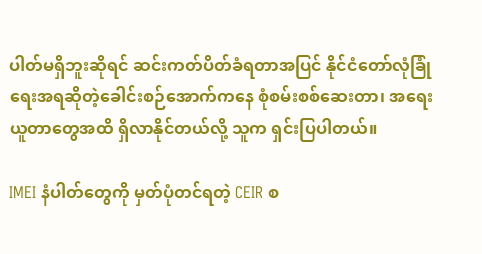ပါတ်မရှိဘူးဆိုရင် ဆင်းကတ်ပိတ်ခံရတာအပြင် နိုင်ငံတော်လုံခြုံရေးအရဆိုတဲ့ခေါင်းစဉ်အောက်ကနေ စုံစမ်းစစ်ဆေးတာ၊ အရေးယူတာတွေအထိ ရှိလာနိုင်တယ်လို့ သူက ရှင်းပြပါတယ်။

IMEI နံပါတ်တွေကို မှတ်ပုံတင်ရတဲ့ CEIR စ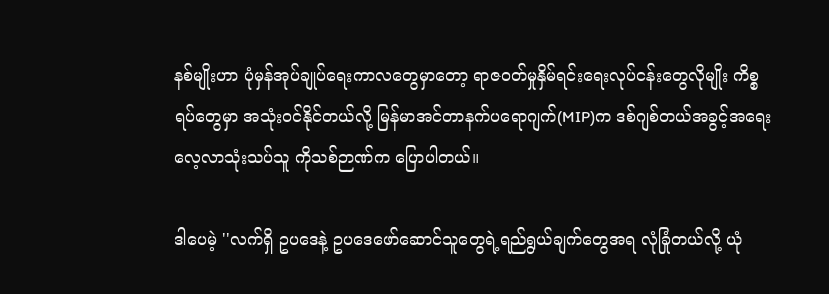နစ်မျိုးဟာ ပုံမှန်အုပ်ချုပ်ရေးကာလတွေမှာတော့ ရာဇဝတ်မှုနှိမ်ရင်းရေးလုပ်ငန်းတွေလိုမျိုး ကိစ္စရပ်တွေမှာ အသုံးဝင်နိုင်တယ်လို့ မြန်မာအင်တာနက်ပရောဂျက်(MIP)က ဒစ်ဂျစ်တယ်အခွင့်အရေး လေ့လာသုံးသပ်သူ ကိုသစ်ဉာဏ်က ပြောပါတယ်။

ဒါပေမဲ့ ''လက်ရှိ ဥပဒေနဲ့ ဥပဒေဖော်ဆောင်သူတွေရဲ့ရည်ရွယ်ချက်တွေအရ လုံခြုံတယ်လို့ ယုံ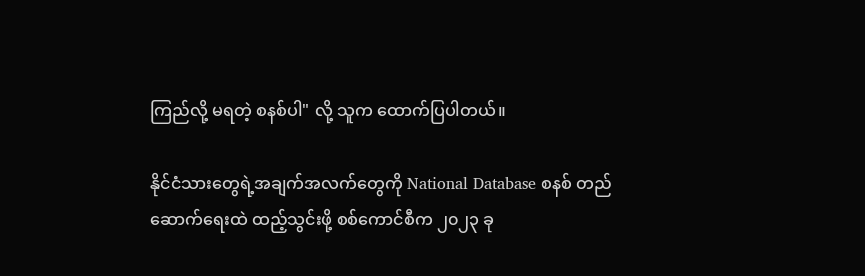ကြည်လို့ မရတဲ့ စနစ်ပါ" လို့ သူက ထောက်ပြပါတယ်။

နိုင်ငံသားတွေရဲ့အချက်အလက်တွေကို National Database စနစ် တည်ဆောက်ရေးထဲ ထည့်သွင်းဖို့ စစ်ကောင်စီက ၂၀၂၃ ခု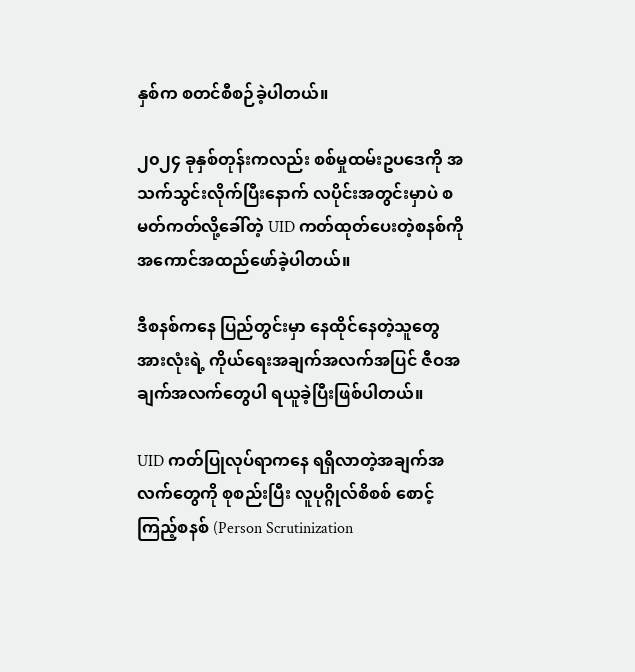နှစ်က စတင်စီစဉ်ခဲ့ပါတယ်။

၂၀၂၄ ခုနှစ်တုန်းကလည်း စစ်မှုထမ်းဥပဒေကို အသက်သွင်းလိုက်ပြီးနောက် လပိုင်းအတွင်းမှာပဲ စမတ်ကတ်လို့ခေါ်တဲ့ UID ကတ်ထုတ်ပေးတဲ့စနစ်ကို အကောင်အထည်ဖော်ခဲ့ပါတယ်။

ဒီစနစ်ကနေ ပြည်တွင်းမှာ နေထိုင်နေတဲ့သူတွေအားလုံးရဲ့ ကိုယ်ရေးအချက်အလက်အပြင် ဇီဝအချက်အလက်တွေပါ ရယူခဲ့ပြီးဖြစ်ပါတယ်။

UID ကတ်ပြုလုပ်ရာကနေ ရရှိလာတဲ့အချက်အလက်တွေကို စုစည်းပြီး လူပုဂ္ဂိုလ်စိစစ် စောင့်ကြည့်စနစ် (Person Scrutinization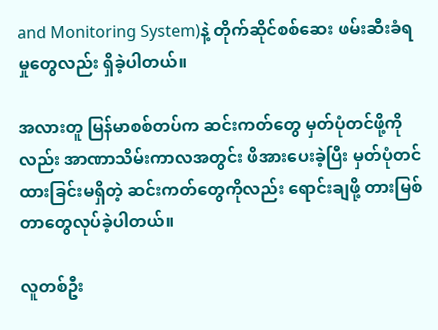and Monitoring System)နဲ့ တိုက်ဆိုင်စစ်ဆေး ဖမ်းဆီးခံရမှုတွေလည်း ရှိခဲ့ပါတယ်။

အလားတူ မြန်မာစစ်တပ်က ဆင်းကတ်တွေ မှတ်ပုံတင်ဖို့ကိုလည်း အာဏာသိမ်းကာလအတွင်း ဖိအားပေးခဲ့ပြီး မှတ်ပုံတင်ထားခြင်းမရှိတဲ့ ဆင်းကတ်တွေကိုလည်း ရောင်းချဖို့ တားမြစ်တာတွေလုပ်ခဲ့ပါတယ်။

လူတစ်ဦး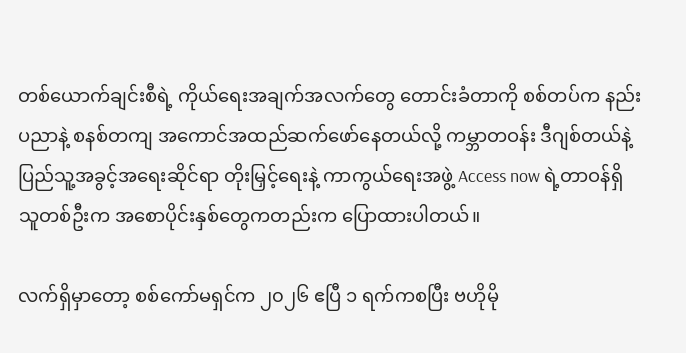တစ်ယောက်ချင်းစီရဲ့ ကိုယ်ရေးအချက်အလက်တွေ တောင်းခံတာကို စစ်တပ်က နည်းပညာနဲ့ စနစ်တကျ အကောင်အထည်ဆက်ဖော်နေတယ်လို့ ကမ္ဘာတဝန်း ဒီဂျစ်တယ်နဲ့ ပြည်သူ့အခွင့်အရေးဆိုင်ရာ တိုးမြှင့်ရေးနဲ့ ကာကွယ်ရေးအဖွဲ့ Access now ရဲ့တာဝန်ရှိသူတစ်ဦးက အစောပိုင်းနှစ်တွေကတည်းက ပြောထားပါတယ်။

လက်ရှိမှာတော့ စစ်ကော်မရှင်က ၂၀၂၆ ဧပြီ ၁ ရက်ကစပြီး ဗဟိုမို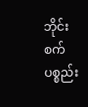ဘိုင်း စက်ပစ္စည်း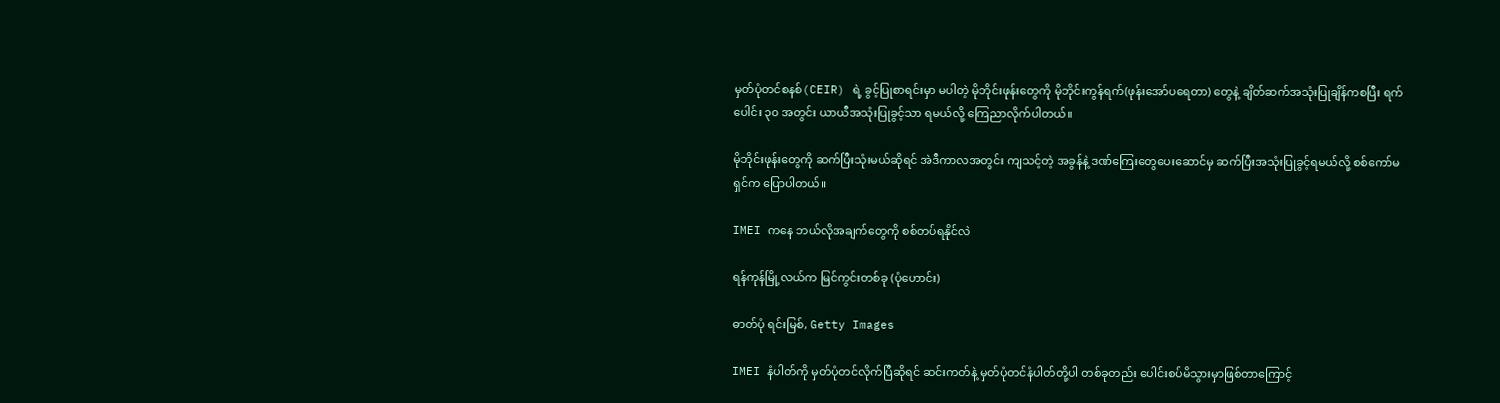မှတ်ပုံတင်စနစ်(CEIR) ရဲ့ ခွင့်ပြုစာရင်းမှာ မပါတဲ့ မိုဘိုင်းဖုန်းတွေကို မိုဘိုင်းကွန်ရက်(ဖုန်းအော်ပရေတာ) တွေနဲ့ ချိတ်ဆက်အသုံးပြုချိန်ကစပြီး ရက်ပေါင်း ၃၀ အတွင်း ယာယီအသုံးပြုခွင့်သာ ရမယ်လို့ ကြေညာလိုက်ပါတယ်။

မိုဘိုင်းဖုန်းတွေကို ဆက်ပြီးသုံးမယ်ဆိုရင် အဲဒီကာလအတွင်း ကျသင့်တဲ့ အခွန်နဲ့ ဒဏ်ကြေးတွေပေးဆောင်မှ ဆက်ပြီးအသုံးပြုခွင့်ရမယ်လို့ စစ်ကော်မရှင်က ပြောပါတယ်။

IMEI ကနေ ဘယ်လိုအချက်တွေကို စစ်တပ်ရနိုင်လဲ

ရန်ကုန်မြို့လယ်က မြင်ကွင်းတစ်ခု (ပုံဟောင်း)

ဓာတ်ပုံ ရင်းမြစ်, Getty Images

IMEI နံပါတ်ကို မှတ်ပုံတင်လိုက်ပြီဆိုရင် ဆင်းကတ်နဲ့ မှတ်ပုံတင်နံပါတ်တို့ပါ တစ်ခုတည်း ပေါင်းစပ်မိသွားမှာဖြစ်တာကြောင့်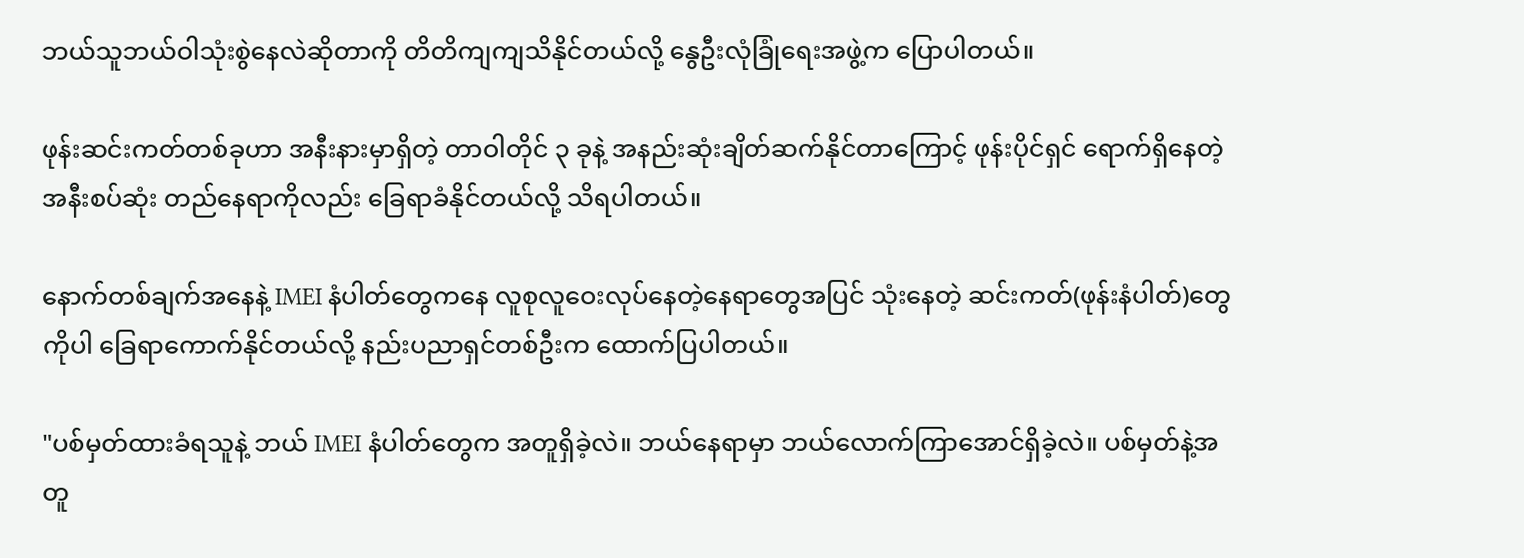ဘယ်သူဘယ်ဝါသုံးစွဲနေလဲဆိုတာကို တိတိကျကျသိနိုင်တယ်လို့ နွေဦးလုံခြုံရေးအဖွဲ့က ပြောပါတယ်။

ဖုန်းဆင်းကတ်တစ်ခုဟာ အနီးနားမှာရှိတဲ့ တာဝါတိုင် ၃ ခုနဲ့ အနည်းဆုံးချိတ်ဆက်နိုင်တာကြောင့် ဖုန်းပိုင်ရှင် ရောက်ရှိနေတဲ့အနီးစပ်ဆုံး တည်နေရာကိုလည်း ခြေရာခံနိုင်တယ်လို့ သိရပါတယ်။

နောက်တစ်ချက်အနေနဲ့ IMEI နံပါတ်တွေကနေ လူစုလူဝေးလုပ်နေတဲ့နေရာတွေအပြင် သုံးနေတဲ့ ဆင်းကတ်(ဖုန်းနံပါတ်)တွေကိုပါ ခြေရာကောက်နိုင်တယ်လို့ နည်းပညာရှင်တစ်ဦးက ထောက်ပြပါတယ်။

"ပစ်မှတ်ထားခံရသူနဲ့ ဘယ် IMEI နံပါတ်တွေက အတူရှိခဲ့လဲ။ ဘယ်နေရာမှာ ဘယ်လောက်ကြာအောင်ရှိခဲ့လဲ။ ပစ်မှတ်နဲ့အတူ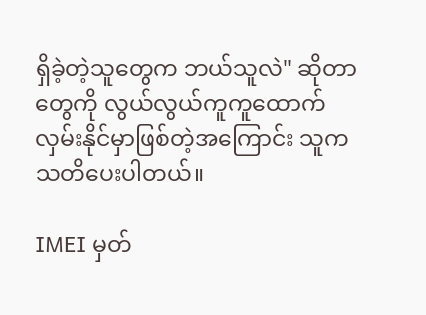ရှိခဲ့တဲ့သူတွေက ဘယ်သူလဲ" ဆိုတာတွေကို လွယ်လွယ်ကူကူထောက်လှမ်းနိုင်မှာဖြစ်တဲ့အကြောင်း သူက သတိပေးပါတယ်။

IMEI မှတ်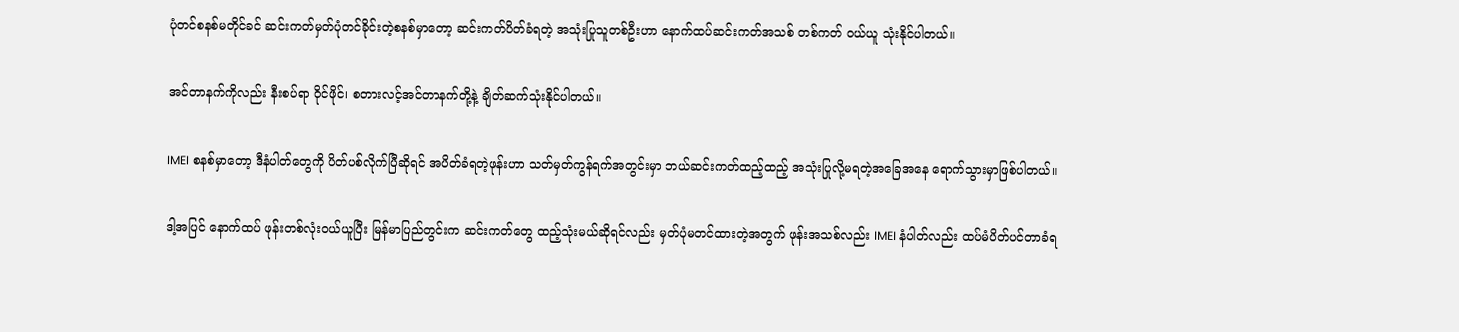ပုံတင်စနစ်မတိုင်ခင် ဆင်းကတ်မှတ်ပုံတင်ခိုင်းတဲ့စနစ်မှာတော့ ဆင်းကတ်ပိတ်ခံရတဲ့ အသုံးပြုသူတစ်ဦးဟာ နောက်ထပ်ဆင်းကတ်အသစ် တစ်ကတ် ဝယ်ယူ သုံးနိုင်ပါတယ်။

အင်တာနက်ကိုလည်း နီးစပ်ရာ ဝိုင်ဖိုင်၊ စတားလင့်အင်တာနက်တို့နဲ့ ချိတ်ဆက်သုံးနိုင်ပါတယ်။

IMEI စနစ်မှာတော့ ဒီနံပါတ်တွေကို ပိတ်ပစ်လိုက်ပြီဆိုရင် အပိတ်ခံရတဲ့ဖုန်းဟာ သတ်မှတ်ကွန်ရက်အတွင်းမှာ ဘယ်ဆင်းကတ်ထည့်ထည့် အသုံးပြုလို့မရတဲ့အခြေအနေ ရောက်သွားမှာဖြစ်ပါတယ်။

ဒါ့အပြင် နောက်ထပ် ဖုန်းတစ်လုံးဝယ်ယူပြီး မြန်မာပြည်တွင်းက ဆင်းကတ်တွေ ထည့်သုံးမယ်ဆိုရင်လည်း မှတ်ပုံမတင်ထားတဲ့အတွက် ဖုန်းအသစ်လည်း IMEI နံပါတ်လည်း ထပ်မံပိတ်ပင်တာခံရ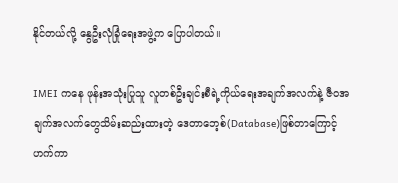နိုင်တယ်လို့ နွေဦးလုံခြုံရေးအဖွဲ့က ပြောပါတယ်။

IMEI ကနေ ဖုန်းအသုံးပြုသူ လူတစ်ဦးချင်းစီရဲ့ကိုယ်ရေးအချက်အလက်နဲ့ ဇီဝအချက်အလက်တွေသိမ်းဆည်းထားတဲ့ ဒေတာဘေ့စ်(Database)ဖြစ်တာကြောင့် ဟက်ကာ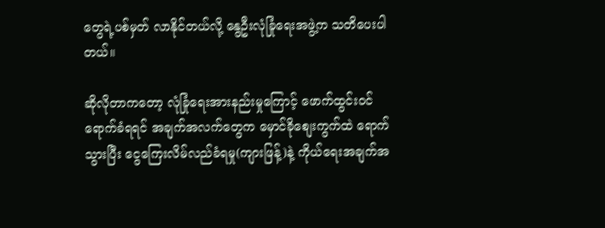တွေရဲ့ပစ်မှတ် လာနိုင်တယ်လို့ နွေဦးလုံခြုံရေးအဖွဲ့က သတိပေးပါတယ်။

ဆိုလိုတာကတော့ လုံခြုံရေးအားနည်းမှုကြောင့် ဖောက်ထွင်းဝင်ရောက်ခံရရင် အချက်အလက်တွေက မှောင်ခိုစျေးကွက်ထဲ ရောက်သွားပြီး ငွေကြေးလိမ်လည်ခံရမှု(ကျားဖြန့်)နဲ့ ကိုယ်ရေးအချက်အ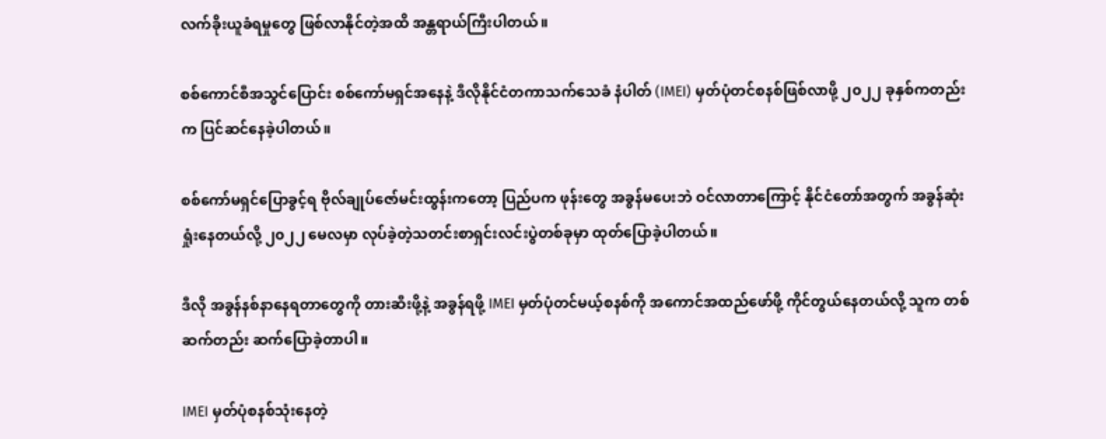လက်ခိုးယူခံရမှုတွေ ဖြစ်လာနိုင်တဲ့အထိ အန္တရာယ်ကြီးပါတယ်။

စစ်ကောင်စီအသွင်ပြောင်း စစ်ကော်မရှင်အနေနဲ့ ဒီလိုနိုင်ငံတကာသက်သေခံ နံပါတ် (IMEI) မှတ်ပုံတင်စနစ်ဖြစ်လာဖို့ ၂၀၂၂ ခုနှစ်ကတည်းက ပြင်ဆင်နေခဲ့ပါတယ်။

စစ်ကော်မရှင်ပြောခွင့်ရ ဗိုလ်ချုပ်ဇော်မင်းထွန်းကတော့ ပြည်ပက ဖုန်းတွေ အခွန်မပေးဘဲ ဝင်လာတာကြောင့် နိုင်ငံတော်အတွက် အခွန်ဆုံးရှုံးနေတယ်လို့ ၂၀၂၂ မေလမှာ လုပ်ခဲ့တဲ့သတင်းစာရှင်းလင်းပွဲတစ်ခုမှာ ထုတ်ပြောခဲ့ပါတယ်။

ဒီလို အခွန်နစ်နာနေရတာတွေကို တားဆီးဖို့နဲ့ အခွန်ရဖို့ IMEI မှတ်ပုံတင်မယ့်စနစ်ကို အကောင်အထည်ဖော်ဖို့ ကိုင်တွယ်နေတယ်လို့ သူက တစ်ဆက်တည်း ဆက်ပြောခဲ့တာပါ။

IMEI မှတ်ပုံစနစ်သုံးနေတဲ့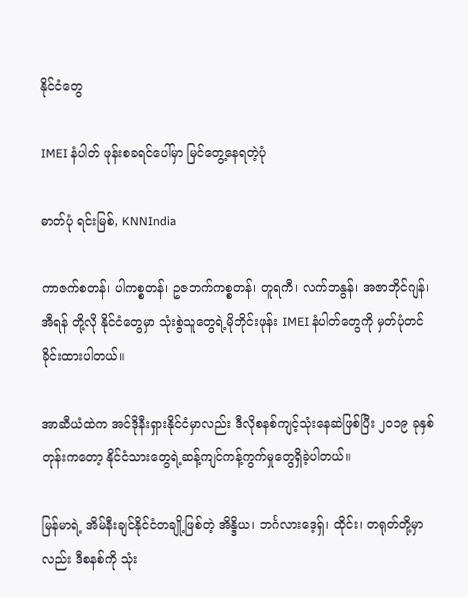နိုင်ငံတွေ

IMEI နံပါတ် ဖုန်းစခရင်ပေါ်မှာ မြင်တွေ့နေရတဲ့ပုံ

ဓာတ်ပုံ ရင်းမြစ်, KNNIndia

ကာဇက်စတန်၊ ပါကစ္စတန်၊ ဥဇဘက်ကစ္စတန်၊ တူရကီ၊ လက်ဘနွန်၊ အဇာဘိုင်ဂျန်၊ အီရန် တို့လို နိုင်ငံတွေမှာ သုံးစွဲသူတွေရဲ့မိုဘိုင်းဖုန်း IMEI နံပါတ်တွေကို မှတ်ပုံတင်ခိုင်းထားပါတယ်။

အာဆီယံထဲက အင်ဒိုနီးရှားနိုင်ငံမှာလည်း ဒီလိုစနစ်ကျင့်သုံးနေဆဲဖြစ်ပြီး ၂၀၁၉ ခုနှစ်တုန်းကတော့ နိုင်ငံသားတွေရဲ့ဆန့်ကျင်ကန့်ကွက်မှုတွေရှိခဲ့ပါတယ်။

မြန်မာရဲ့ အိမ်နီးချင်နိုင်ငံတချို့ဖြစ်တဲ့ အိန္ဒိယ၊ ဘင်္ဂလားဒေ့ရှ်၊ ထိုင်း၊ တရုတ်တို့မှာလည်း ဒီစနစ်ကို သုံး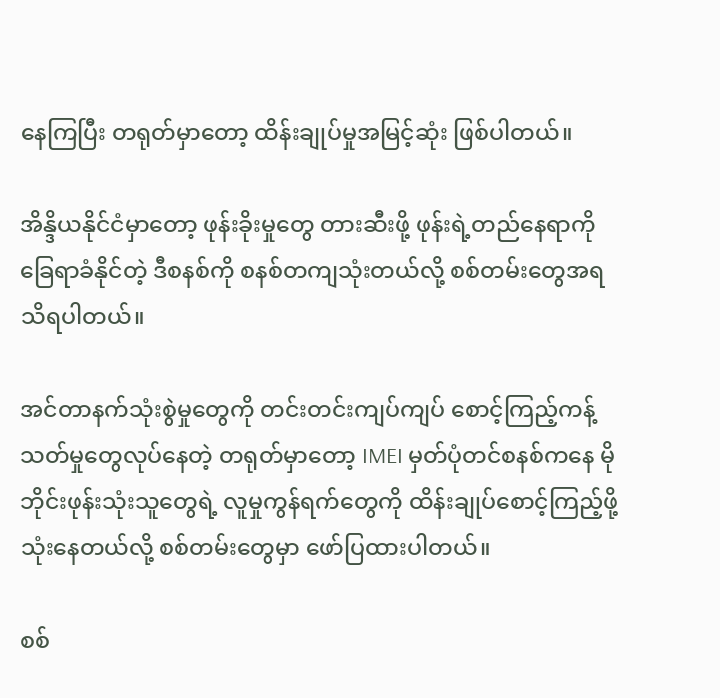နေကြပြီး တရုတ်မှာတော့ ထိန်းချုပ်မှုအမြင့်ဆုံး ဖြစ်ပါတယ်။

အိန္ဒိယနိုင်ငံမှာတော့ ဖုန်းခိုးမှုတွေ တားဆီးဖို့ ဖုန်းရဲ့တည်နေရာကို ခြေရာခံနိုင်တဲ့ ဒီစနစ်ကို စနစ်တကျသုံးတယ်လို့ စစ်တမ်းတွေအရ သိရပါတယ်။

အင်တာနက်သုံးစွဲမှုတွေကို တင်းတင်းကျပ်ကျပ် စောင့်ကြည့်ကန့်သတ်မှုတွေလုပ်နေတဲ့ တရုတ်မှာတော့ IMEI မှတ်ပုံတင်စနစ်ကနေ မိုဘိုင်းဖုန်းသုံးသူတွေရဲ့ လူမှုကွန်ရက်တွေကို ထိန်းချုပ်စောင့်ကြည့်ဖို့ သုံးနေတယ်လို့ စစ်တမ်းတွေမှာ ဖော်ပြထားပါတယ်။

စစ်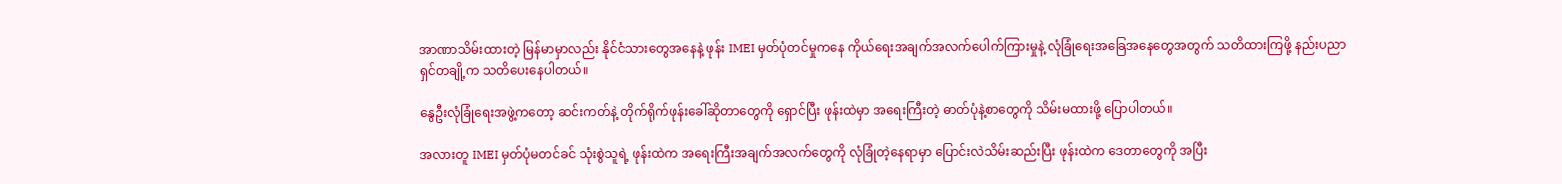အာဏာသိမ်းထားတဲ့ မြန်မာမှာလည်း နိုင်ငံသားတွေအနေနဲ့ ဖုန်း IMEI မှတ်ပုံတင်မှုကနေ ကိုယ်ရေးအချက်အလက်ပေါက်ကြားမှုနဲ့ လုံခြုံရေးအခြေအနေတွေအတွက် သတိထားကြဖို့ နည်းပညာရှင်တချို့က သတိပေးနေပါတယ်။

နွေဦးလုံခြုံရေးအဖွဲ့ကတော့ ဆင်းကတ်နဲ့ တိုက်ရိုက်ဖုန်းခေါ်ဆိုတာတွေကို ရှောင်ပြီး ဖုန်းထဲမှာ အရေးကြီးတဲ့ ဓာတ်ပုံနဲ့စာတွေကို သိမ်းမထားဖို့ ပြောပါတယ်။

အလားတူ IMEI မှတ်ပုံမတင်ခင် သုံးစွဲသူရဲ့ ဖုန်းထဲက အရေးကြီးအချက်အလက်တွေကို လုံခြုံတဲ့နေရာမှာ ပြောင်းလဲသိမ်းဆည်းပြီး ဖုန်းထဲက ဒေတာတွေကို အပြီး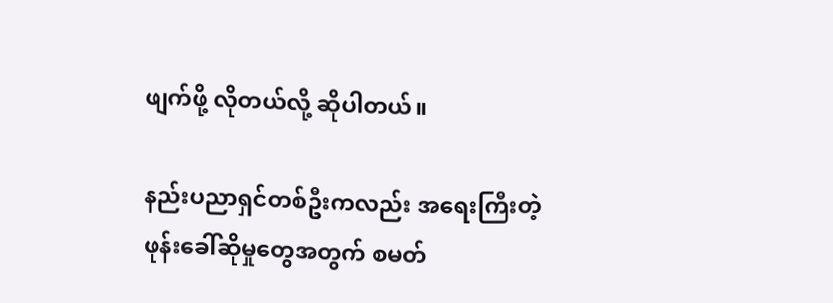ဖျက်ဖို့ လိုတယ်လို့ ဆိုပါတယ်။

နည်းပညာရှင်တစ်ဦးကလည်း အရေးကြီးတဲ့ ဖုန်းခေါ်ဆိုမှုတွေအတွက် စမတ်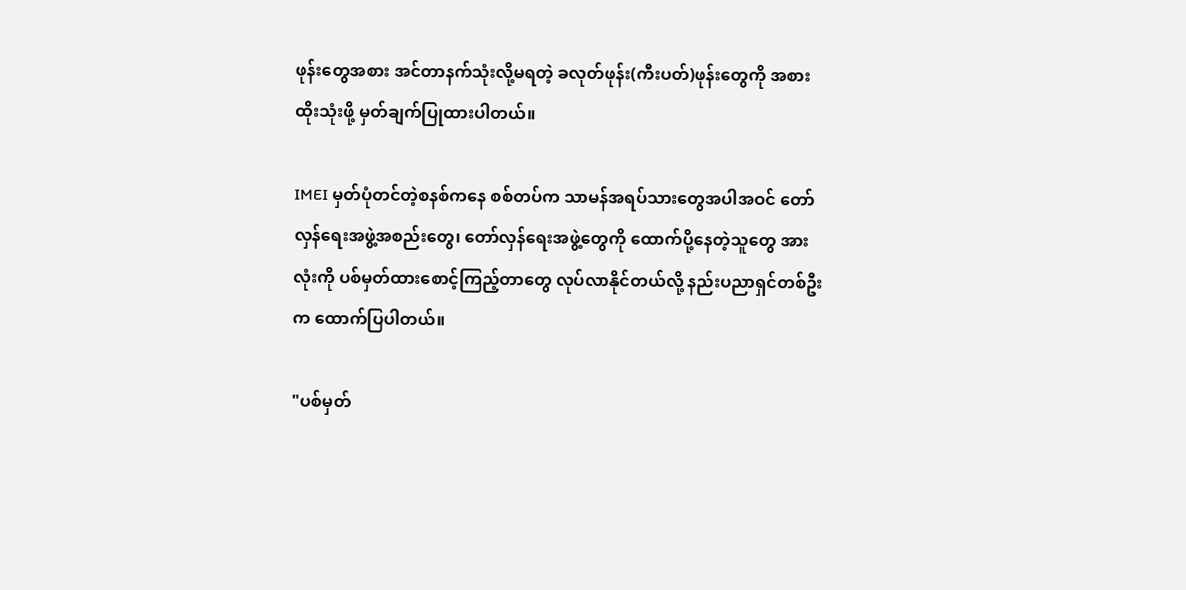ဖုန်းတွေအစား အင်တာနက်သုံးလို့မရတဲ့ ခလုတ်ဖုန်း(ကီးပတ်)ဖုန်းတွေကို အစားထိုးသုံးဖို့ မှတ်ချက်ပြုထားပါတယ်။

IMEI မှတ်ပုံတင်တဲ့စနစ်ကနေ စစ်တပ်က သာမန်အရပ်သားတွေအပါအဝင် တော်လှန်ရေးအဖွဲ့အစည်းတွေ၊ တော်လှန်ရေးအဖွဲ့တွေကို ထောက်ပို့နေတဲ့သူတွေ အားလုံးကို ပစ်မှတ်ထားစောင့်ကြည့်တာတွေ လုပ်လာနိုင်တယ်လို့ နည်းပညာရှင်တစ်ဦးက ထောက်ပြပါတယ်။

"ပစ်မှတ်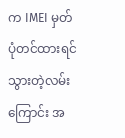က IMEI မှတ်ပုံတင်ထားရင် သွားတဲ့လမ်းကြောင်း အ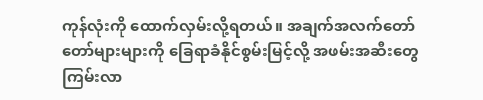ကုန်လုံးကို ထောက်လှမ်းလို့ရတယ်။ အချက်အလက်တော်တော်များများကို ခြေရာခံနိုင်စွမ်းမြင့်လို့ အဖမ်းအဆီးတွေ ကြမ်းလာ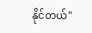နိုင်တယ်"